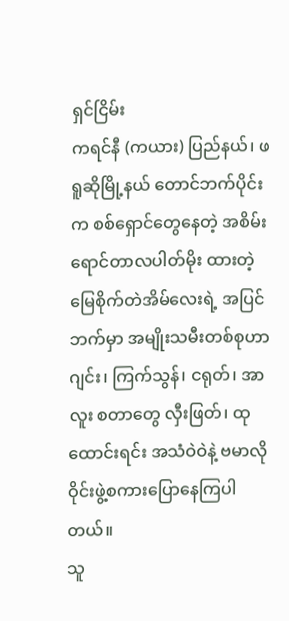ရှင်ငြိမ်း
ကရင်နီ (ကယား) ပြည်နယ်၊ ဖရူဆိုမြို့နယ် တောင်ဘက်ပိုင်းက စစ်ရှောင်တွေနေတဲ့ အစိမ်းရောင်တာလပါတ်မိုး ထားတဲ့ မြေစိုက်တဲအိမ်လေးရဲ့ အပြင်ဘက်မှာ အမျိုးသမီးတစ်စုဟာ ဂျင်း၊ ကြက်သွန်၊ ငရုတ်၊ အာလူး စတာတွေ လှီးဖြတ်၊ ထုထောင်းရင်း အသံဝဲဝဲနဲ့ ဗမာလို ဝိုင်းဖွဲ့စကားပြောနေကြပါတယ်။
သူ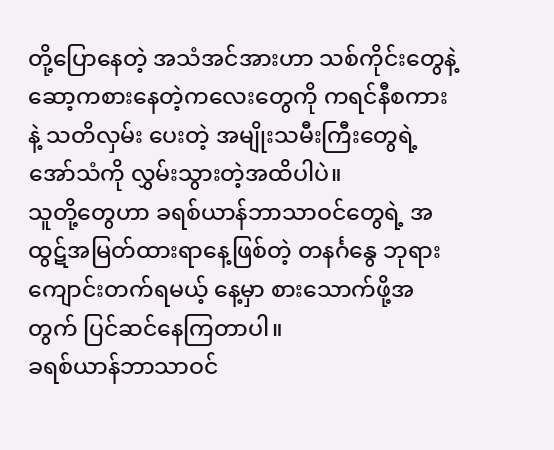တို့ပြောနေတဲ့ အသံအင်အားဟာ သစ်ကိုင်းတွေနဲ့ ဆော့ကစားနေတဲ့ကလေးတွေကို ကရင်နီစကားနဲ့ သတိလှမ်း ပေးတဲ့ အမျိုးသမီးကြီးတွေရဲ့ အော်သံကို လွှမ်းသွားတဲ့အထိပါပဲ။
သူတို့တွေဟာ ခရစ်ယာန်ဘာသာဝင်တွေရဲ့ အထွဋ်အမြတ်ထားရာနေ့ဖြစ်တဲ့ တနင်္ဂနွေ ဘုရားကျောင်းတက်ရမယ့် နေ့မှာ စားသောက်ဖို့အတွက် ပြင်ဆင်နေကြတာပါ။
ခရစ်ယာန်ဘာသာဝင်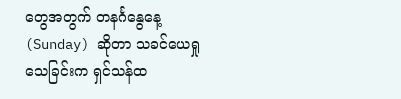တွေအတွက် တနင်္ဂနွေနေ့ (Sunday) ဆိုတာ သခင်ယေရှု သေခြင်းက ရှင်သန်ထ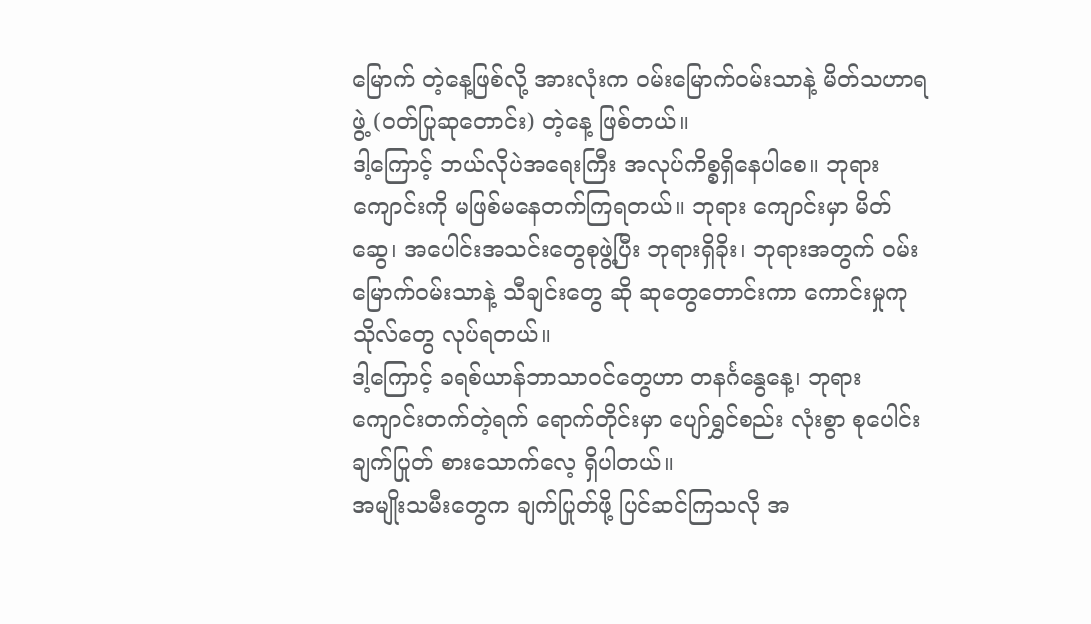မြောက် တဲ့နေ့ဖြစ်လို့ အားလုံးက ဝမ်းမြောက်ဝမ်းသာနဲ့ မိတ်သဟာရဖွဲ့ (ဝတ်ပြုဆုတောင်း) တဲ့နေ့ ဖြစ်တယ်။
ဒါ့ကြောင့် ဘယ်လိုပဲအရေးကြီး အလုပ်ကိစ္စရှိနေပါစေ။ ဘုရားကျောင်းကို မဖြစ်မနေတက်ကြရတယ်။ ဘုရား ကျောင်းမှာ မိတ်ဆွေ၊ အပေါင်းအသင်းတွေစုဖွဲ့ပြီး ဘုရားရှိခိုး၊ ဘုရားအတွက် ဝမ်းမြောက်ဝမ်းသာနဲ့ သီချင်းတွေ ဆို ဆုတွေတောင်းကာ ကောင်းမှုကုသိုလ်တွေ လုပ်ရတယ်။
ဒါ့ကြောင့် ခရစ်ယာန်ဘာသာဝင်တွေဟာ တနင်္ဂနွေနေ့၊ ဘုရားကျောင်းတက်တဲ့ရက် ရောက်တိုင်းမှာ ပျော်ရွှင်စည်း လုံးစွာ စုပေါင်းချက်ပြုတ် စားသောက်လေ့ ရှိပါတယ်။
အမျိုးသမီးတွေက ချက်ပြုတ်ဖို့ ပြင်ဆင်ကြသလို အ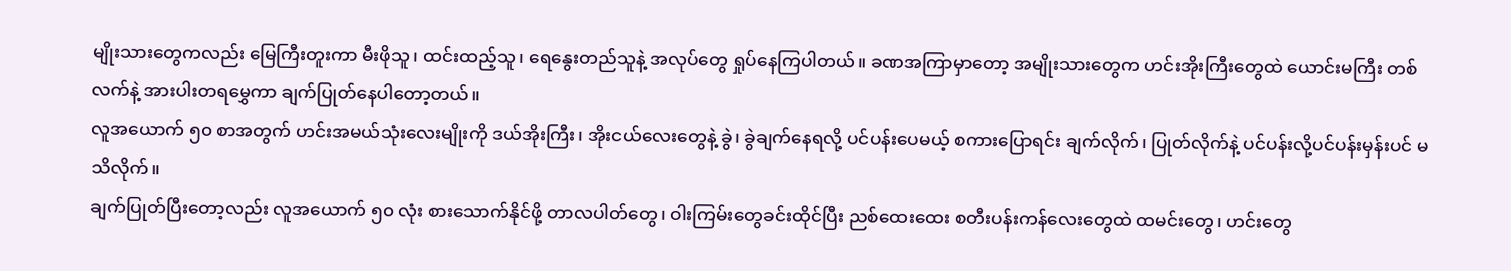မျိုးသားတွေကလည်း မြေကြီးတူးကာ မီးဖိုသူ၊ ထင်းထည့်သူ၊ ရေနွေးတည်သူနဲ့ အလုပ်တွေ ရှုပ်နေကြပါတယ်။ ခဏအကြာမှာတော့ အမျိုးသားတွေက ဟင်းအိုးကြီးတွေထဲ ယောင်းမကြီး တစ်လက်နဲ့ အားပါးတရမွှေကာ ချက်ပြုတ်နေပါတော့တယ်။
လူအယောက် ၅၀ စာအတွက် ဟင်းအမယ်သုံးလေးမျိုးကို ဒယ်အိုးကြီး၊ အိုးငယ်လေးတွေနဲ့ ခွဲ၊ ခွဲချက်နေရလို့ ပင်ပန်းပေမယ့် စကားပြောရင်း ချက်လိုက်၊ ပြုတ်လိုက်နဲ့ ပင်ပန်းလို့ပင်ပန်းမှန်းပင် မသိလိုက်။
ချက်ပြုတ်ပြီးတော့လည်း လူအယောက် ၅၀ လုံး စားသောက်နိုင်ဖို့ တာလပါတ်တွေ၊ ဝါးကြမ်းတွေခင်းထိုင်ပြီး ညစ်ထေးထေး စတီးပန်းကန်လေးတွေထဲ ထမင်းတွေ၊ ဟင်းတွေ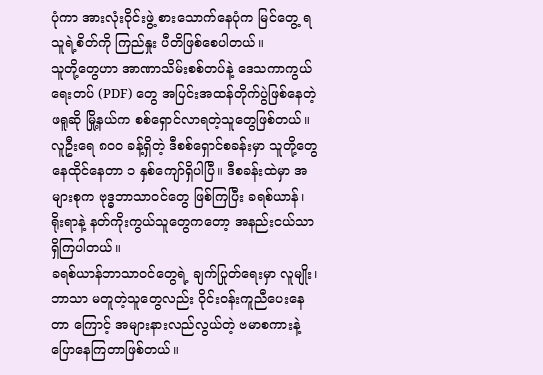ပုံကာ အားလုံးဝိုင်းဖွဲ့ စားသောက်နေပုံက မြင်တွေ့ ရသူရဲ့စိတ်ကို ကြည်နှုး ပီတိဖြစ်စေပါတယ်။
သူတို့တွေဟာ အာဏာသိမ်းစစ်တပ်နဲ့ ဒေသကာကွယ်ရေးတပ် (PDF) တွေ အပြင်းအထန်တိုက်ပွဲဖြစ်နေတဲ့ ဖရူဆို မြို့နယ်က စစ်ရှောင်လာရတဲ့သူတွေဖြစ်တယ်။
လူဦးရေ ၈၀၀ ခန့်ရှိတဲ့ ဒီစစ်ရှောင်စခန်းမှာ သူတို့တွေ နေထိုင်နေတာ ၁ နှစ်ကျော်ရှိပါပြီ။ ဒီစခန်းထဲမှာ အများစုက ဗုဒ္ဓဘာသာဝင်တွေ ဖြစ်ကြပြီး ခရစ်ယာန်၊ ရိုးရာနဲ့ နတ်ကိုးကွယ်သူတွေကတော့ အနည်းငယ်သာ ရှိကြပါတယ်။
ခရစ်ယာန်ဘာသာဝင်တွေရဲ့ ချက်ပြုတ်ရေးမှာ လူမျိုး၊ ဘာသာ မတူတဲ့သူတွေလည်း ဝိုင်းဝန်းကူညီပေးနေတာ ကြောင့် အများနားလည်လွယ်တဲ့ ဗမာစကားနဲ့ ပြောနေကြတာဖြစ်တယ်။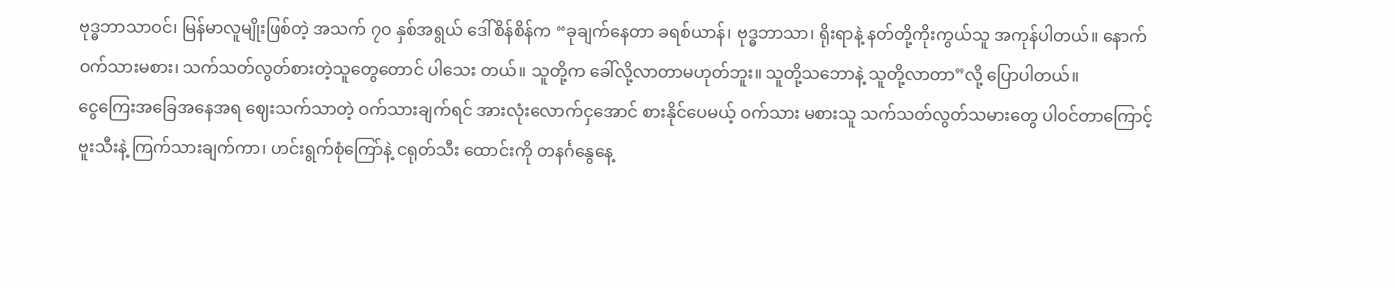ဗုဒ္ဓဘာသာဝင်၊ မြန်မာလူမျိုးဖြစ်တဲ့ အသက် ၇၀ နှစ်အရွယ် ဒေါ်စိန်စိန်က “ခုချက်နေတာ ခရစ်ယာန်၊ ဗုဒ္ဓဘာသာ၊ ရိုးရာနဲ့ နတ်တို့ကိုးကွယ်သူ အကုန်ပါတယ်။ နောက် ဝက်သားမစား၊ သက်သတ်လွတ်စားတဲ့သူတွေတောင် ပါသေး တယ်။ သူတို့က ခေါ်လို့လာတာမဟုတ်ဘူး။ သူတို့သဘောနဲ့ သူတို့လာတာ”လို့ ပြောပါတယ်။
ငွေကြေးအခြေအနေအရ ဈေးသက်သာတဲ့ ဝက်သားချက်ရင် အားလုံးလောက်ငှအောင် စားနိုင်ပေမယ့် ဝက်သား မစားသူ သက်သတ်လွတ်သမားတွေ ပါဝင်တာကြောင့် ဗူးသီးနဲ့ ကြက်သားချက်ကာ၊ ဟင်းရွက်စုံကြော်နဲ့ ငရုတ်သီး ထောင်းကို တနင်္ဂနွေနေ့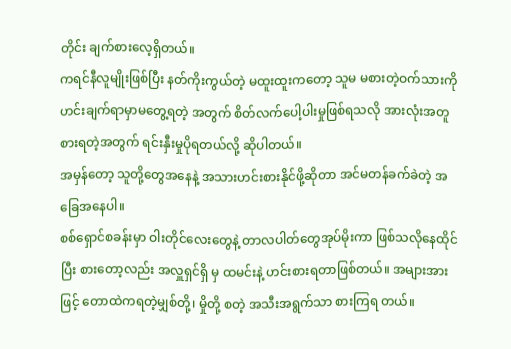တိုင်း ချက်စားလေ့ရှိတယ်။
ကရင်နီလူမျိုးဖြစ်ပြီး နတ်ကိုးကွယ်တဲ့ မထူးထူးကတော့ သူမ မစားတဲ့ဝက်သားကို ဟင်းချက်ရာမှာမတွေ့ရတဲ့ အတွက် စိတ်လက်ပေါ့ပါးမှုဖြစ်ရသလို အားလုံးအတူစားရတဲ့အတွက် ရင်းနှီးမှုပိုရတယ်လို့ ဆိုပါတယ်။
အမှန်တော့ သူတို့တွေအနေနဲ့ အသားဟင်းစားနိုင်ဖို့ဆိုတာ အင်မတန်ခက်ခဲတဲ့ အခြေအနေပါ။
စစ်ရှောင်စခန်းမှာ ဝါးတိုင်လေးတွေနဲ့ တာလပါတ်တွေအုပ်မိုးကာ ဖြစ်သလိုနေထိုင်ပြီး စားတော့လည်း အလှူရှင်ရှိ မှ ထမင်းနဲ့ ဟင်းစားရတာဖြစ်တယ်။ အများအားဖြင့် တောထဲကရတဲ့မျှစ်တို့၊ မှိုတို့ စတဲ့ အသီးအရွက်သာ စားကြရ တယ်။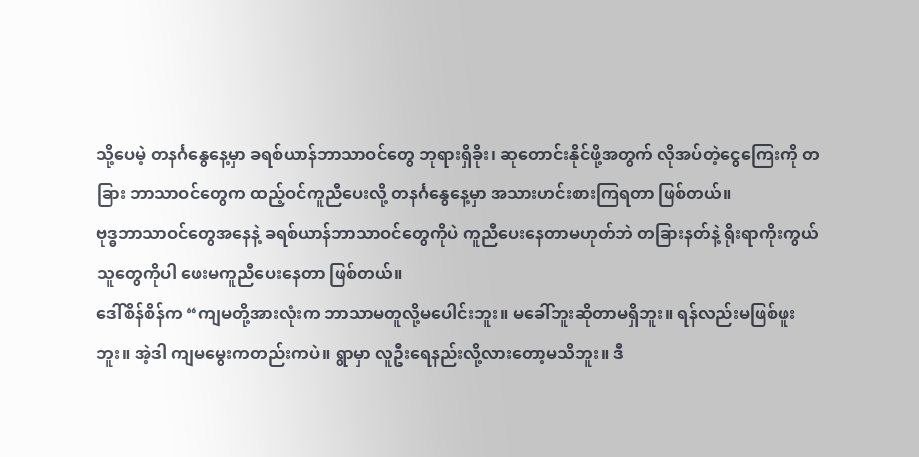သို့ပေမဲ့ တနင်္ဂနွေနေ့မှာ ခရစ်ယာန်ဘာသာဝင်တွေ ဘုရားရှိခိုး၊ ဆုတောင်းနိုင်ဖို့အတွက် လိုအပ်တဲ့ငွေကြေးကို တခြား ဘာသာဝင်တွေက ထည့်ဝင်ကူညီပေးလို့ တနင်္ဂနွေနေ့မှာ အသားဟင်းစားကြရတာ ဖြစ်တယ်။
ဗုဒ္ဓဘာသာဝင်တွေအနေနဲ့ ခရစ်ယာန်ဘာသာဝင်တွေကိုပဲ ကူညီပေးနေတာမဟုတ်ဘဲ တခြားနတ်နဲ့ ရိုးရာကိုးကွယ် သူတွေကိုပါ ဖေးမကူညီပေးနေတာ ဖြစ်တယ်။
ဒေါ်စိန်စိန်က “ကျမတို့အားလုံးက ဘာသာမတူလို့မပေါင်းဘူး။ မခေါ်ဘူးဆိုတာမရှိဘူး။ ရန်လည်းမဖြစ်ဖူးဘူး။ အဲ့ဒါ ကျမမွေးကတည်းကပဲ။ ရွာမှာ လူဦးရေနည်းလို့လားတော့မသိဘူး။ ဒီ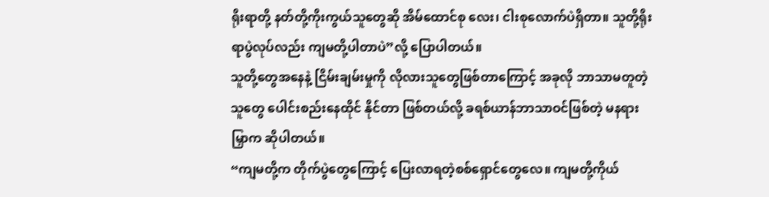ရိုးရာတို့ နတ်တို့ကိုးကွယ်သူတွေဆို အိမ်ထောင်စု လေး၊ ငါးစုလောက်ပဲရှိတာ။ သူတို့ရိုးရာပွဲလုပ်လည်း ကျမတို့ပါတာပဲ”လို့ ပြောပါတယ်။
သူတို့တွေအနေနဲ့ ငြိမ်းချမ်းမှုကို လိုလားသူတွေဖြစ်တာကြောင့် အခုလို ဘာသာမတူတဲ့သူတွေ ပေါင်းစည်းနေထိုင် နိုင်တာ ဖြစ်တယ်လို့ ခရစ်ယာန်ဘာသာဝင်ဖြစ်တဲ့ မနရားမြှာက ဆိုပါတယ်။
“ကျမတို့က တိုက်ပွဲတွေကြောင့် ပြေးလာရတဲ့စစ်ရှောင်တွေလေ။ ကျမတို့ကိုယ်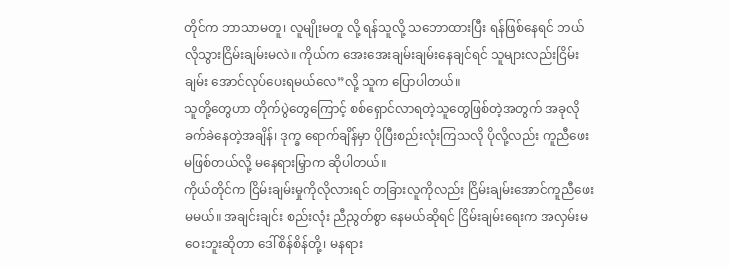တိုင်က ဘာသာမတူ၊ လူမျိုးမတူ လို့ ရန်သူလို့ သဘောထားပြီး ရန်ဖြစ်နေရင် ဘယ်လိုသွားငြိမ်းချမ်းမလဲ။ ကိုယ်က အေးအေးချမ်းချမ်းနေချင်ရင် သူများလည်းငြိမ်းချမ်း အောင်လုပ်ပေးရမယ်လေ”လို့ သူက ပြောပါတယ်။
သူတို့တွေဟာ တိုက်ပွဲတွေကြောင့် စစ်ရှောင်လာရတဲ့သူတွေဖြစ်တဲ့အတွက် အခုလိုခက်ခဲနေတဲ့အချိန်၊ ဒုက္ခ ရောက်ချိန်မှာ ပိုပြီးစည်းလုံးကြသလို ပိုလို့လည်း ကူညီဖေးမဖြစ်တယ်လို့ မနေရားမြှာက ဆိုပါတယ်။
ကိုယ်တိုင်က ငြိမ်းချမ်းမှုကိုလိုလားရင် တခြားလူကိုလည်း ငြိမ်းချမ်းအောင်ကူညီဖေးမမယ်။ အချင်းချင်း စည်းလုံး ညီညွတ်စွာ နေမယ်ဆိုရင် ငြိမ်းချမ်းရေးက အလှမ်းမဝေးဘူးဆိုတာ ဒေါ်စိန်စိန်တို့၊ မနရား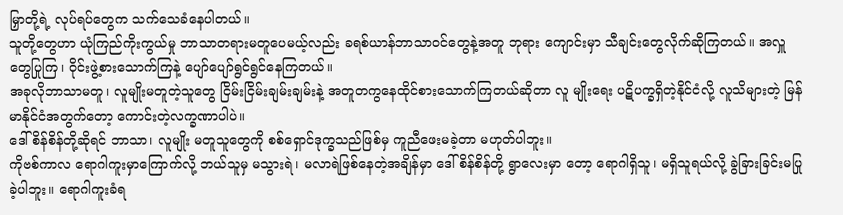မြှာတို့ရဲ့ လုပ်ရပ်တွေက သက်သေခံနေပါတယ်။
သူတို့တွေဟာ ယုံကြည်ကိုးကွယ်မှု ဘာသာတရားမတူပေမယ့်လည်း ခရစ်ယာန်ဘာသာဝင်တွေနဲ့အတူ ဘုရား ကျောင်းမှာ သီချင်းတွေလိုက်ဆိုကြတယ်။ အလှူတွေပြုကြ၊ ဝိုင်းဖွဲ့စားသောက်ကြနဲ့ ပျော်ပျော်ရွင်ရွင်နေကြတယ်။
အခုလိုဘာသာမတူ၊ လူမျိုးမတူတဲ့သူတွေ ငြိမ်းငြိမ်းချမ်းချမ်းနဲ့ အတူတကွနေထိုင်စားသောက်ကြတယ်ဆိုတာ လူ မျိုးရေး ပဋိပက္ခရှိတဲ့နိုင်ငံလို့ လူသိများတဲ့ မြန်မာနိုင်ငံအတွက်တော့ ကောင်းတဲ့လက္ခဏာပါပဲ။
ဒေါ်စိန်စိန်တို့ဆိုရင် ဘာသာ၊ လူမျိုး မတူသူတွေကို စစ်ရှောင်ဒုက္ခသည်ဖြစ်မှ ကူညီဖေးမခဲ့တာ မဟုတ်ပါဘူး။
ကိုဗစ်ကာလ ရောဂါကူးမှာကြောက်လို့ ဘယ်သူမှ မသွားရဲ၊ မလာရဲဖြစ်နေတဲ့အချိန်မှာ ဒေါ်စိန်စိန်တို့ ရွာလေးမှာ တော့ ရောဂါရှိသူ၊ မရှိသူရယ်လို့ ခွဲခြားခြင်းမပြုခဲ့ပါဘူး။ ရောဂါကူးခံရ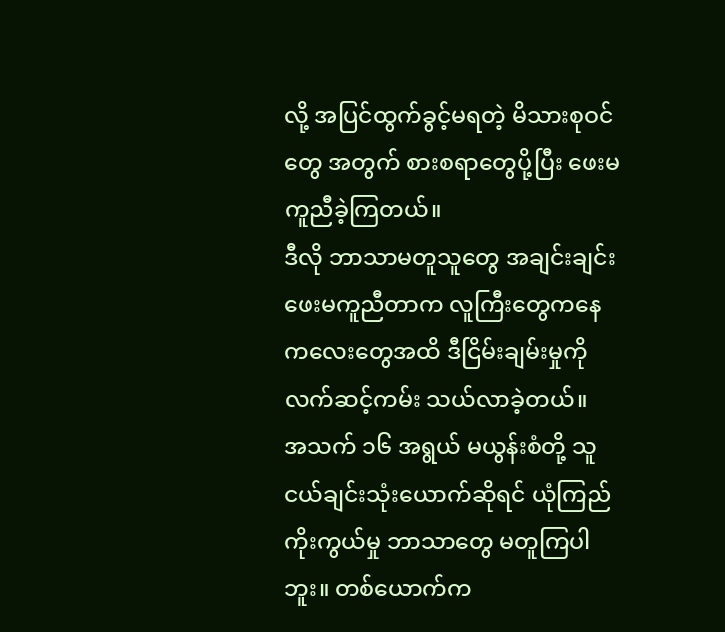လို့ အပြင်ထွက်ခွင့်မရတဲ့ မိသားစုဝင်တွေ အတွက် စားစရာတွေပို့ပြီး ဖေးမကူညီခဲ့ကြတယ်။
ဒီလို ဘာသာမတူသူတွေ အချင်းချင်း ဖေးမကူညီတာက လူကြီးတွေကနေ ကလေးတွေအထိ ဒီငြိမ်းချမ်းမှုကို လက်ဆင့်ကမ်း သယ်လာခဲ့တယ်။
အသက် ၁၆ အရွယ် မယွန်းစံတို့ သူငယ်ချင်းသုံးယောက်ဆိုရင် ယုံကြည်ကိုးကွယ်မှု ဘာသာတွေ မတူကြပါဘူး။ တစ်ယောက်က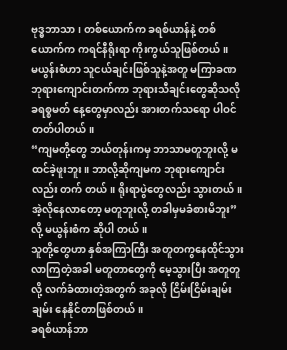ဗုဒ္ဓဘာသာ၊ တစ်ယောက်က ခရစ်ယာန်နဲ့ တစ်ယောက်က ကရင်နီရိုးရာ ကိုးကွယ်သူဖြစ်တယ်။
မယွန်းစံဟာ သူငယ်ချင်းဖြစ်သူနဲ့အတူ မကြာခဏ ဘုရားကျောင်းတက်ကာ ဘုရားသီချင်းတွေဆိုသလို ခရစ္စမတ် နေ့တွေမှာလည်း အားတက်သရော ပါဝင်တတ်ပါတယ်။
“ကျမတို့တွေ ဘယ်တုန်းကမှ ဘာသာမတူဘူးလို့ မထင်ခဲ့ဖူးဘူး။ ဘာလို့ဆိုကျမက ဘုရားကျောင်းလည်း တက် တယ်။ ရိုးရာပွဲတွေလည်း သွားတယ်။ အဲ့လိုနေလာတော့ မတူဘူးလို့ တခါမှမခံစားမိဘူး” လို့ မယွန်းစံက ဆိုပါ တယ်။
သူတို့တွေဟာ နှစ်အကြာကြီး အတူတကွနေထိုင်သွားလာကြတဲ့အခါ မတူတာတွေကို မေ့သွားပြီး အတူတူလို့ လက်ခံထားတဲ့အတွက် အခုလို ငြိမ်းငြိမ်းချမ်းချမ်း နေနိုင်တာဖြစ်တယ်။
ခရစ်ယာန်ဘာ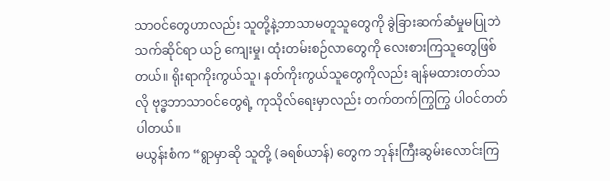သာဝင်တွေဟာလည်း သူတို့နဲ့ဘာသာမတူသူတွေကို ခွဲခြားဆက်ဆံမှုမပြုဘဲ သက်ဆိုင်ရာ ယဉ် ကျေးမှု၊ ထုံးတမ်းစဉ်လာတွေကို လေးစားကြသူတွေဖြစ်တယ်။ ရိုးရာကိုးကွယ်သူ၊ နတ်ကိုးကွယ်သူတွေကိုလည်း ချန်မထားတတ်သလို ဗုဒ္ဓဘာသာဝင်တွေရဲ့ ကုသိုလ်ရေးမှာလည်း တက်တက်ကြွကြွ ပါဝင်တတ်ပါတယ်။
မယွန်းစံက “ရွာမှာဆို သူတို့ (ခရစ်ယာန်) တွေက ဘုန်းကြီးဆွမ်းလောင်းကြ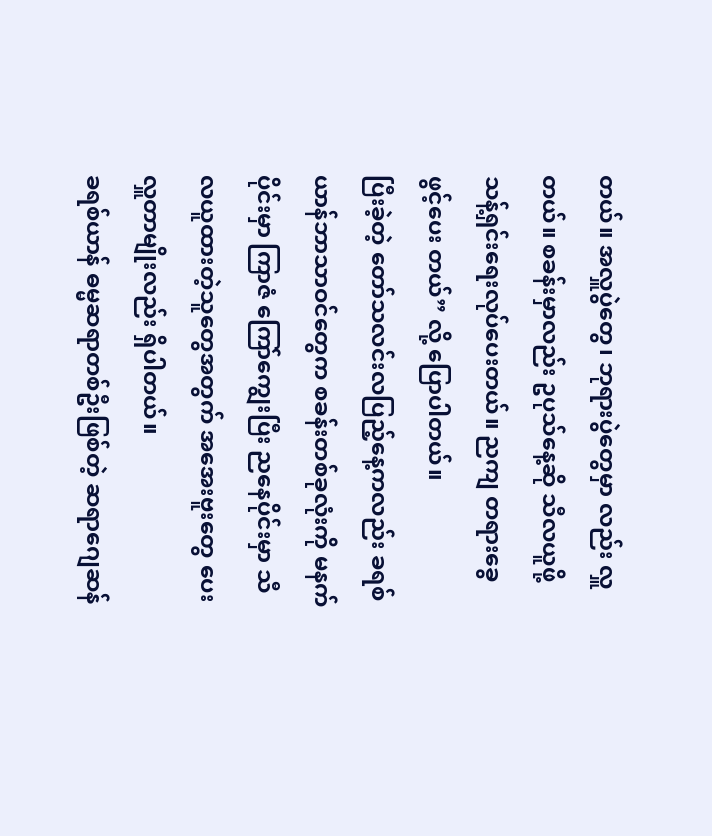တယ်။ အလှူပွဲတွေ၊ ဘုရားပွဲတွေမှာ လည်း လှူတယ်။ စခန်းမှာလည်း ဥပုသ်နေ့ဆို သီလယူဖို့ သန့်ရှင်းရေးလုပ်ပေးတယ်။ ညကျ တရားခွေဖွင့်ပေး တယ်” လို့ ပြောပါတယ်။
ပြီးခဲ့တဲ့ တော်သလင်းလပြည့်နေ့ကလည်း ခရစ်ယာန်ဘာသာဝင်တွေက စခန်းတစ်ခုလုံးကို မနက်ပိုင်းမှာ ကြာဇံ ကြော်ကျွေးပြီး ညနေပိုင်းမှာ သီလယူထားတဲ့သူတွေအတွက် အအေးဗူးတွေ ပေးလှူတာမျိုးလည်း ရှိပါတယ်။
ခရစ်ယာန် ဓမ္မဆရာတစ်ဦးဖြစ်တဲ့ ဆရာဂျေဆန်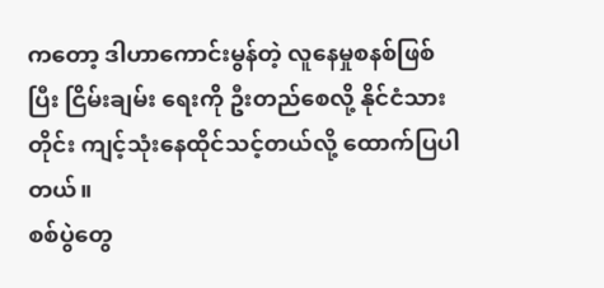ကတော့ ဒါဟာကောင်းမွန်တဲ့ လူနေမှုစနစ်ဖြစ်ပြီး ငြိမ်းချမ်း ရေးကို ဦးတည်စေလို့ နိုင်ငံသားတိုင်း ကျင့်သုံးနေထိုင်သင့်တယ်လို့ ထောက်ပြပါတယ်။
စစ်ပွဲတွေ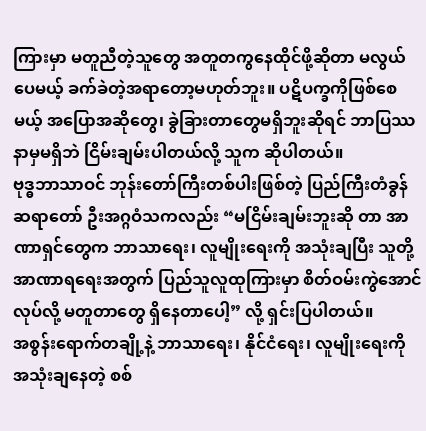ကြားမှာ မတူညီတဲ့သူတွေ အတူတကွနေထိုင်ဖို့ဆိုတာ မလွယ်ပေမယ့် ခက်ခဲတဲ့အရာတော့မဟုတ်ဘူး။ ပဋိပက္ခကိုဖြစ်စေမယ့် အပြောအဆိုတွေ၊ ခွဲခြားတာတွေမရှိဘူးဆိုရင် ဘာပြဿနာမှမရှိဘဲ ငြိမ်းချမ်းပါတယ်လို့ သူက ဆိုပါတယ်။
ဗုဒ္ဓဘာသာဝင် ဘုန်းတော်ကြီးတစ်ပါးဖြစ်တဲ့ ပြည်ကြီးတံခွန်ဆရာတော် ဦးအဂ္ဂဝံသကလည်း “မငြိမ်းချမ်းဘူးဆို တာ အာဏာရှင်တွေက ဘာသာရေး၊ လူမျိုးရေးကို အသုံးချပြီး သူတို့အာဏာရရေးအတွက် ပြည်သူလူထုကြားမှာ စိတ်ဝမ်းကွဲအောင် လုပ်လို့ မတူတာတွေ ရှိနေတာပေါ့” လို့ ရှင်းပြပါတယ်။
အစွန်းရောက်တချို့နဲ့ ဘာသာရေး၊ နိုင်ငံရေး၊ လူမျိုးရေးကို အသုံးချနေတဲ့ စစ်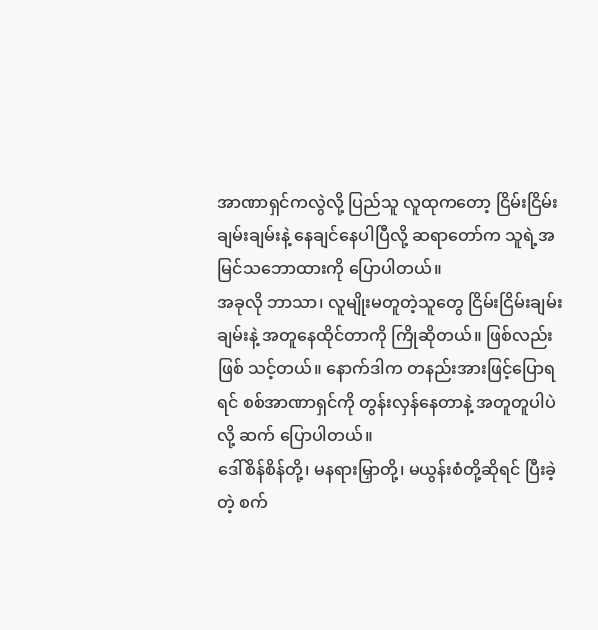အာဏာရှင်ကလွဲလို့ ပြည်သူ လူထုကတော့ ငြိမ်းငြိမ်းချမ်းချမ်းနဲ့ နေချင်နေပါပြီလို့ ဆရာတော်က သူရဲ့အမြင်သဘောထားကို ပြောပါတယ်။
အခုလို ဘာသာ၊ လူမျိုးမတူတဲ့သူတွေ ငြိမ်းငြိမ်းချမ်းချမ်းနဲ့ အတူနေထိုင်တာကို ကြိုဆိုတယ်။ ဖြစ်လည်းဖြစ် သင့်တယ်။ နောက်ဒါက တနည်းအားဖြင့်ပြောရရင် စစ်အာဏာရှင်ကို တွန်းလှန်နေတာနဲ့ အတူတူပါပဲလို့ ဆက် ပြောပါတယ်။
ဒေါ်စိန်စိန်တို့၊ မနရားမြှာတို့၊ မယွန်းစံတို့ဆိုရင် ပြီးခဲ့တဲ့ စက်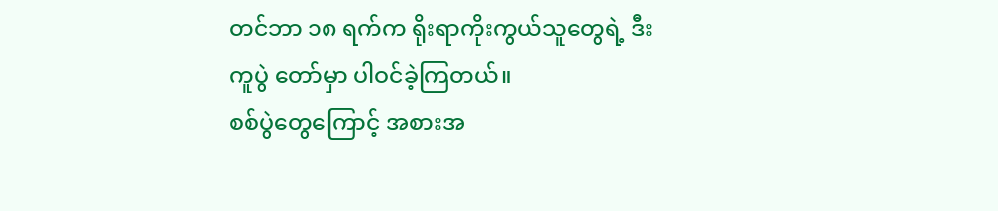တင်ဘာ ၁၈ ရက်က ရိုးရာကိုးကွယ်သူတွေရဲ့ ဒီးကူပွဲ တော်မှာ ပါဝင်ခဲ့ကြတယ်။
စစ်ပွဲတွေကြောင့် အစားအ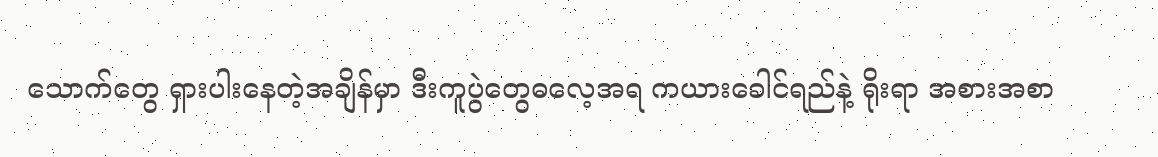သောက်တွေ ရှားပါးနေတဲ့အချိန်မှာ ဒီးကူပွဲတွေဓလေ့အရ ကယားခေါင်ရည်နဲ့ ရိုးရာ အစားအစာ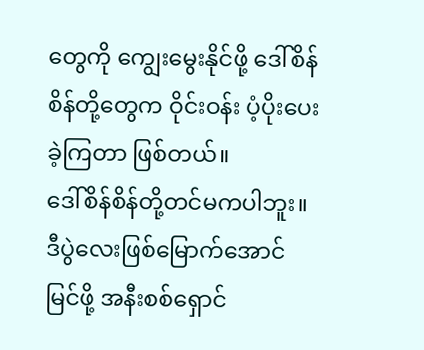တွေကို ကျွေးမွေးနိုင်ဖို့ ဒေါ်စိန်စိန်တို့တွေက ဝိုင်းဝန်း ပံ့ပိုးပေးခဲ့ကြတာ ဖြစ်တယ်။
ဒေါ်စိန်စိန်တို့တင်မကပါဘူး။ ဒီပွဲလေးဖြစ်မြောက်အောင်မြင်ဖို့ အနီးစစ်ရှောင်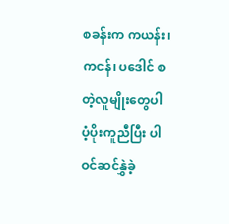စခန်းက ကယန်း၊ ကငန်၊ ပဒေါင် စတဲ့လူမျိုးတွေပါ ပံ့ပိုးကူညီပြီး ပါဝင်ဆင်နွှဲခဲ့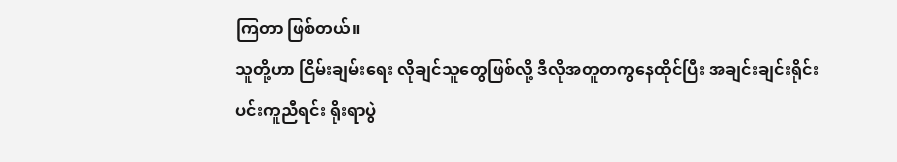ကြတာ ဖြစ်တယ်။
သူတို့ဟာ ငြိမ်းချမ်းရေး လိုချင်သူတွေဖြစ်လို့ ဒီလိုအတူတကွနေထိုင်ပြီး အချင်းချင်းရိုင်းပင်းကူညီရင်း ရိုးရာပွဲ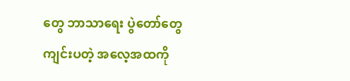တွေ ဘာသာရေး ပွဲတော်တွေ ကျင်းပတဲ့ အလေ့အထကို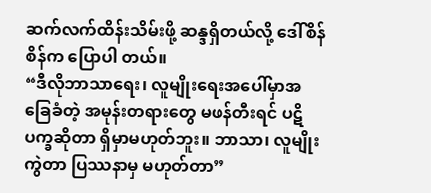ဆက်လက်ထိန်းသိမ်းဖို့ ဆန္ဒရှိတယ်လို့ ဒေါ်စိန်စိန်က ပြောပါ တယ်။
“ဒီလိုဘာသာရေး၊ လူမျိုးရေးအပေါ်မှာအခြေခံတဲ့ အမုန်းတရားတွေ မဖန်တီးရင် ပဋိပက္ခဆိုတာ ရှိမှာမဟုတ်ဘူး။ ဘာသာ၊ လူမျိုးကွဲတာ ပြဿနာမှ မဟုတ်တာ”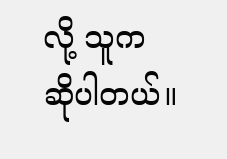လို့ သူက ဆိုပါတယ်။